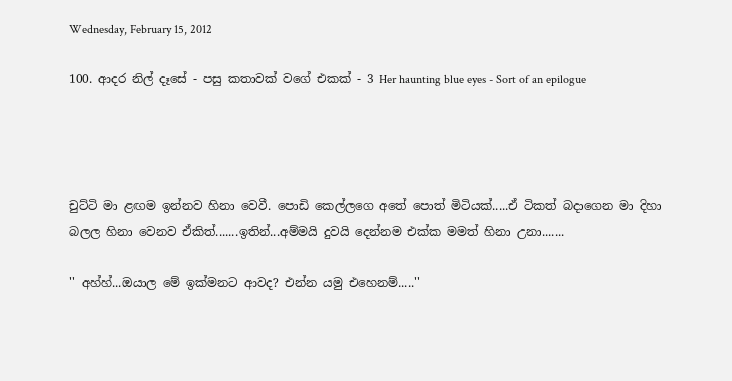Wednesday, February 15, 2012

100. ආදර නිල් දෑසේ - පසු කතාවක් වගේ එකක් - 3 Her haunting blue eyes - Sort of an epilogue




චුට්ටි මා ළඟම ඉන්නව හිනා වෙවී. පොඩි කෙල්ලගෙ අතේ පොත් මිටියක්.....ඒ ටිකත් බදාගෙන මා දිහා බලල හිනා වෙනව ඒකිත්.......ඉතින්...අම්මයි දුවයි දෙන්නම එක්ක මමත් හිනා උනා.......

'' අහ්හ්...ඔයාල මේ ඉක්මනට ආවද? එන්න යමු එහෙනම්.....''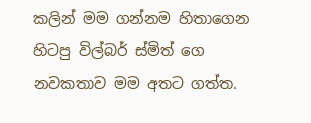කලින් මම ගන්නම හිතාගෙන හිටපු විල්බර් ස්මිත් ගෙ නවකතාව මම අතට ගත්ත.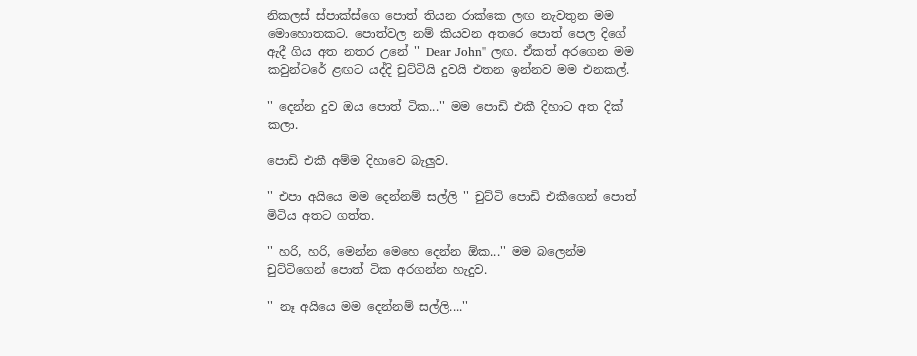නිකලස් ස්පාක්ස්ගෙ පොත් තියන රාක්කෙ ලඟ නැවතුන මම මොහොතකට. පොත්වල නම් කියවන අතරෙ පොත් පෙල දිගේ ඇදී ගිය අත නතර උනේ '' Dear John'' ලඟ. ඒකත් අරගෙන මම කවුන්ටරේ ළඟට යද්දි චුට්ටියි දුවයි එතන ඉන්නව මම එනකල්.

'' දෙන්න දුව ඔය පොත් ටික...'' මම පොඩි එකී දිහාට අත දික් කලා.

පොඩි එකී අම්ම දිහාවෙ බැලුව.

'' එපා අයියෙ මම දෙන්නම් සල්ලි '' චුට්ටි පොඩි එකීගෙන් පොත් මිටිය අතට ගත්ත.

'' හරි, හරි, මෙන්න මෙහෙ දෙන්න ඕක...'' මම බලෙන්ම චුට්ටිගෙන් පොත් ටික අරගන්න හැදුව.

'' නෑ අයියෙ මම දෙන්නම් සල්ලි....''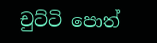චුට්ටි පොත්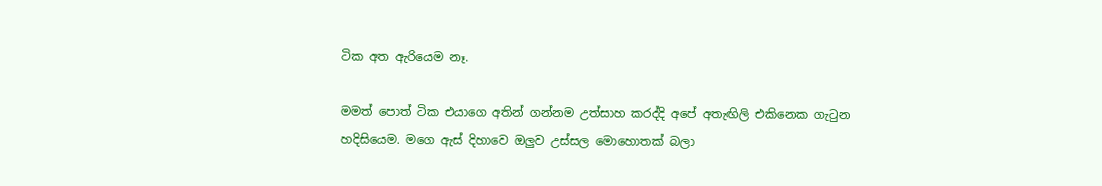ටික අත ඇරියෙම නෑ.

මමත් පොත් ටික එයාගෙ අතින් ගන්නම උත්සාහ කරද්දි අපේ අතැඟිලි එකිනෙක ගැටුන හදිසියෙම. මගෙ ඇස් දිහාවෙ ඔලුව උස්සල මොහොතක් බලා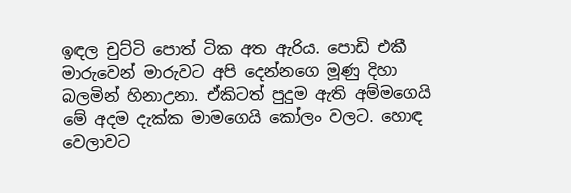ඉඳල චුට්ටි පොත් ටික අත ඇරිය. පොඩි එකී මාරුවෙන් මාරුවට අපි දෙන්නගෙ මූණු දිහා බලමින් හිනාඋනා. ඒකිටත් පුදුම ඇති අම්මගෙයි මේ අදම දැක්ක මාමගෙයි කෝලං වලට. හොඳ වෙලාවට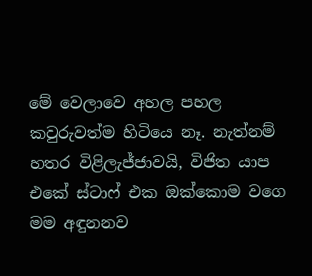මේ වෙලාවෙ අහල පහල කවුරුවත්ම හිටියෙ නෑ. නැත්නම් හතර විළිලැජ්ජාවයි, විජිත යාප එකේ ස්ටාෆ් එක ඔක්කොම වගෙ මම අඳුනනව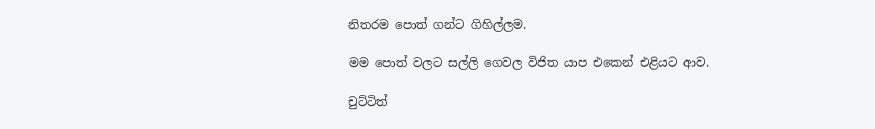නිතරම පොත් ගන්ට ගිහිල්ලම.

මම පොත් වලට සල්ලි ගෙවල විජිත යාප එකෙන් එළියට ආව.

චුට්ටිත්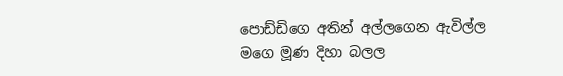පොඩ්ඩිගෙ අතින් අල්ලගෙන ඇවිල්ල මගෙ මූණ දිහා බලල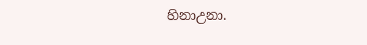හිනාඋනා.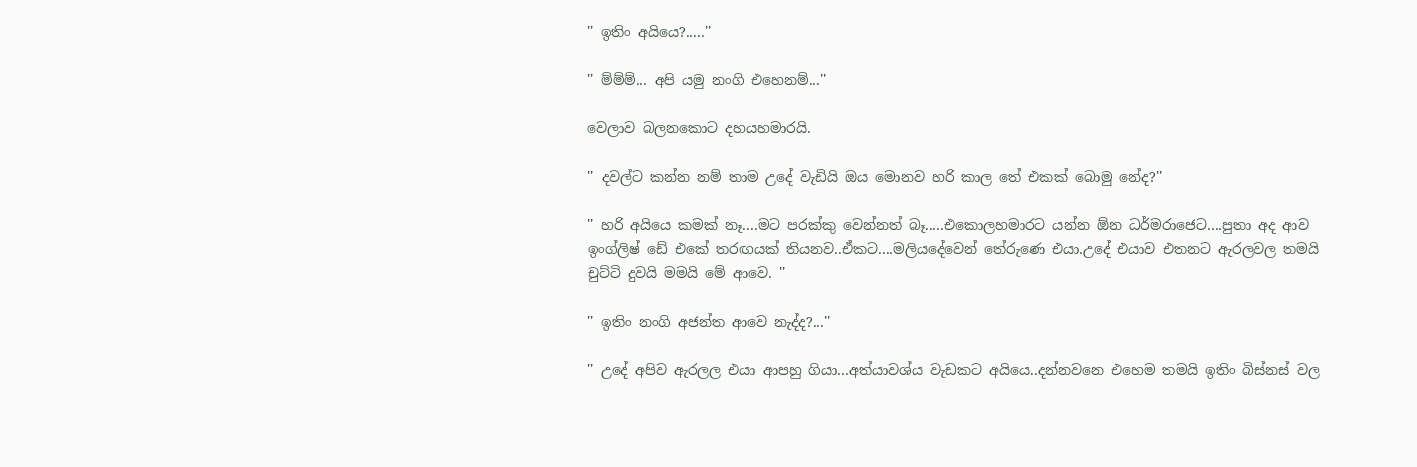'' ඉතිං අයියෙ?.....''

'' ම්ම්ම්... අපි යමු නංගි එහෙනම්...''

වෙලාව බලනකොට දහයහමාරයි.

'' දවල්ට කන්න නම් තාම උදේ වැඩියි ඔය මොනව හරි කාල තේ එකක් බොමු නේද?''

'' හරි අයියෙ කමක් නෑ....මට පරක්කු වෙන්නත් බෑ.....එකොලහමාරට යන්න ඕන ධර්මරාජෙට....පුතා අද ආව ඉංග්ලිෂ් ඩේ එකේ තරඟයක් තියනව..ඒකට....මලියදේවෙන් තේරුණෙ එයා.උදේ එයාව එතනට ඇරලවල තමයි චුට්ටි දුවයි මමයි මේ ආවෙ. ''

'' ඉතිං නංගි අජන්ත ආවෙ නැද්ද?...''

'' උදේ අපිව ඇරලල එයා ආපහු ගියා...අත්යාවශ්ය වැඩකට අයියෙ..දන්නවනෙ එහෙම තමයි ඉතිං බිස්නස් වල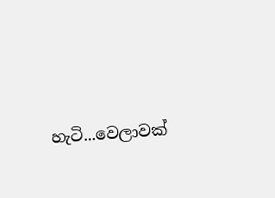හැටි...වෙලාවක්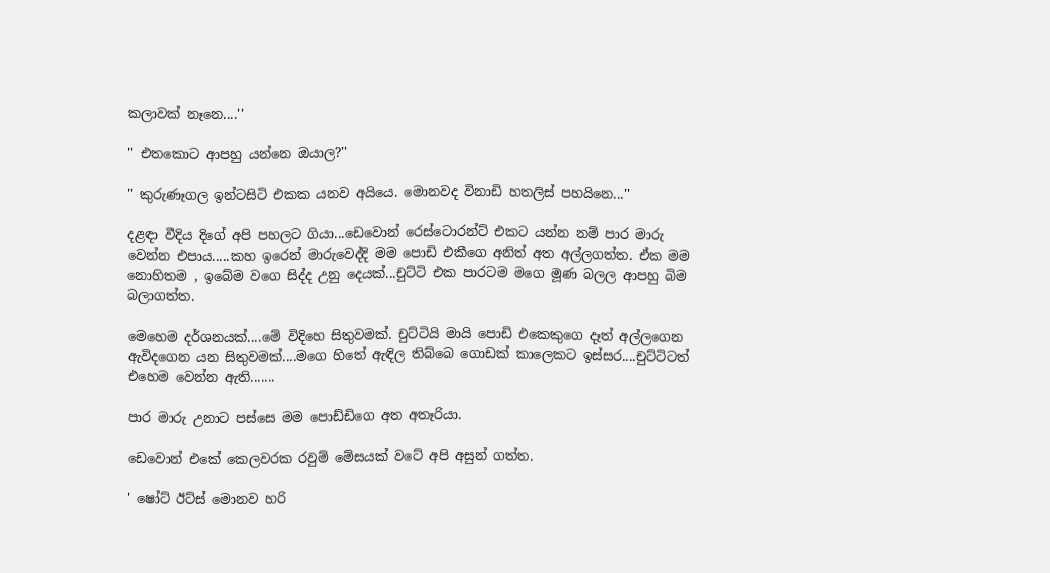කලාවක් නෑනෙ....''

'' එතකොට ආපහු යන්නෙ ඔයාල?''

'' කුරුණෑගල ඉන්ටසිටි එකක යනව අයියෙ. මොනවද විනාඩි හතලිස් පහයිනෙ...''

දළඳා වීදිය දිගේ අපි පහලට ගියා...ඩෙවොන් රෙස්ටොරන්ට් එකට යන්න නම් පාර මාරු වෙන්න එපාය.....කහ ඉරෙන් මාරුවෙද්දි මම පොඩි එකීගෙ අනිත් අත අල්ලගත්ත. ඒක මම නොහිතම , ඉබේම වගෙ සිද්ද උනු දෙයක්...චුට්ටි එක පාරටම මගෙ මූණ බලල ආපහු බිම බලාගත්ත.

මෙහෙම දර්ශනයක්....මේ විදිහෙ සිතුවමක්. චුට්ටියි මායි පොඩි එකෙකුගෙ දෑත් අල්ලගෙන ඇවිදගෙන යන සිතුවමක්....මගෙ හිතේ ඇඳිල තිබ්බෙ ගොඩක් කාලෙකට ඉස්සර....චුට්ටිටත් එහෙම වෙන්න ඇති.......

පාර මාරු උනාට පස්සෙ මම පොඩ්ඩිගෙ අත අතෑරියා.

ඩෙවොන් එකේ කෙලවරක රවුම් මේසයක් වටේ අපි අසුන් ගත්ත.

' ෂෝට් ඊට්ස් මොනව හරි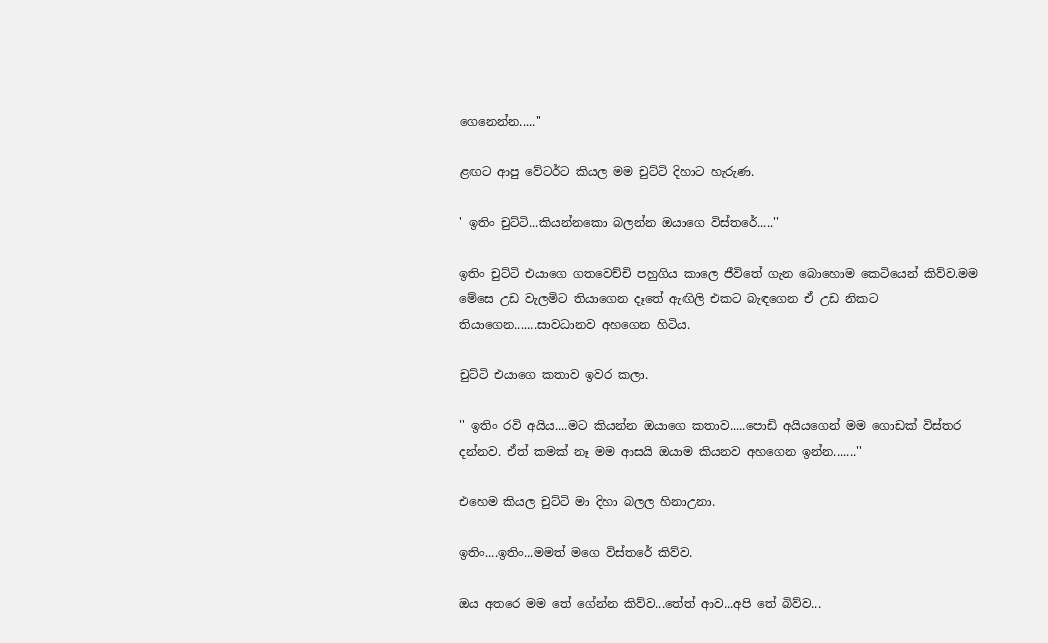ගෙනෙන්න.....''

ළඟට ආපු වේටර්ට කියල මම චුට්ටි දිහාට හැරුණ.

' ඉතිං චුට්ටි...කියන්නකො බලන්න ඔයාගෙ විස්තරේ.....''

ඉතිං චුට්ටි එයාගෙ ගතවෙච්චි පහුගිය කාලෙ ජීවිතේ ගැන බොහොම කෙටියෙන් කිව්ව.මම මේසෙ උඩ වැලමිට තියාගෙන දෑතේ ඇඟිලි එකට බැඳගෙන ඒ උඩ නිකට තියාගෙන.......සාවධානව අහගෙන හිටිය.

චුට්ටි එයාගෙ කතාව ඉවර කලා.

'' ඉතිං රවි අයිය....මට කියන්න ඔයාගෙ කතාව.....පොඩි අයියගෙන් මම ගොඩක් විස්තර දන්නව. ඒත් කමක් නෑ මම ආසයි ඔයාම කියනව අහගෙන ඉන්න.......''

එහෙම කියල චුට්ටි මා දිහා බලල හිනාඋනා.

ඉතිං....ඉතිං...මමත් මගෙ විස්තරේ කිව්ව.

ඔය අතරෙ මම තේ ගේන්න කිව්ව...තේත් ආව...අපි තේ බිව්ව...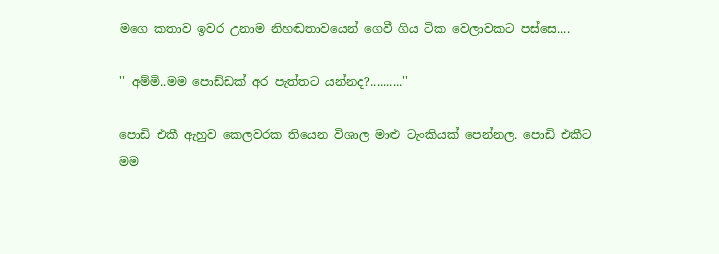මගෙ කතාව ඉවර උනාම නිහඬතාවයෙන් ගෙවී ගිය ටික වෙලාවකට පස්සෙ....

'' අම්මි..මම පොඩ්ඩක් අර පැත්තට යන්නද?..........''

පොඩි එකී ඇහුව කෙලවරක තියෙන විශාල මාළු ටැංකියක් පෙන්නල. පොඩි එකීට මම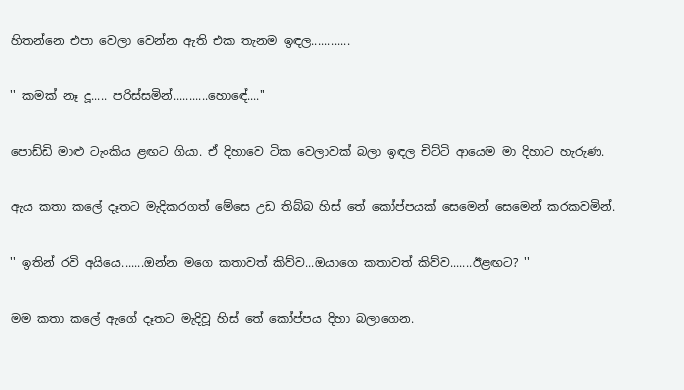හිතන්නෙ එපා වෙලා වෙන්න ඇති එක තැනම ඉඳල............

'' කමක් නෑ දූ..... පරිස්සමින්...........හොඳේ....''

පොඩ්ඩි මාළු ටැංකිය ළඟට ගියා. ඒ දිහාවෙ ටික වෙලාවක් බලා ඉඳල චිට්ටි ආයෙම මා දිහාට හැරුණ.

ඇය කතා කලේ දෑතට මැදිකරගත් මේසෙ උඩ තිබ්බ හිස් තේ කෝප්පයක් සෙමෙන් සෙමෙන් කරකවමින්.

'' ඉතින් රවි අයියෙ.......ඔන්න මගෙ කතාවත් කිව්ව...ඔයාගෙ කතාවත් කිව්ව.......ඊළඟට? ''

මම කතා කලේ ඇගේ දෑතට මැදිවූ හිස් තේ කෝප්පය දිහා බලාගෙන.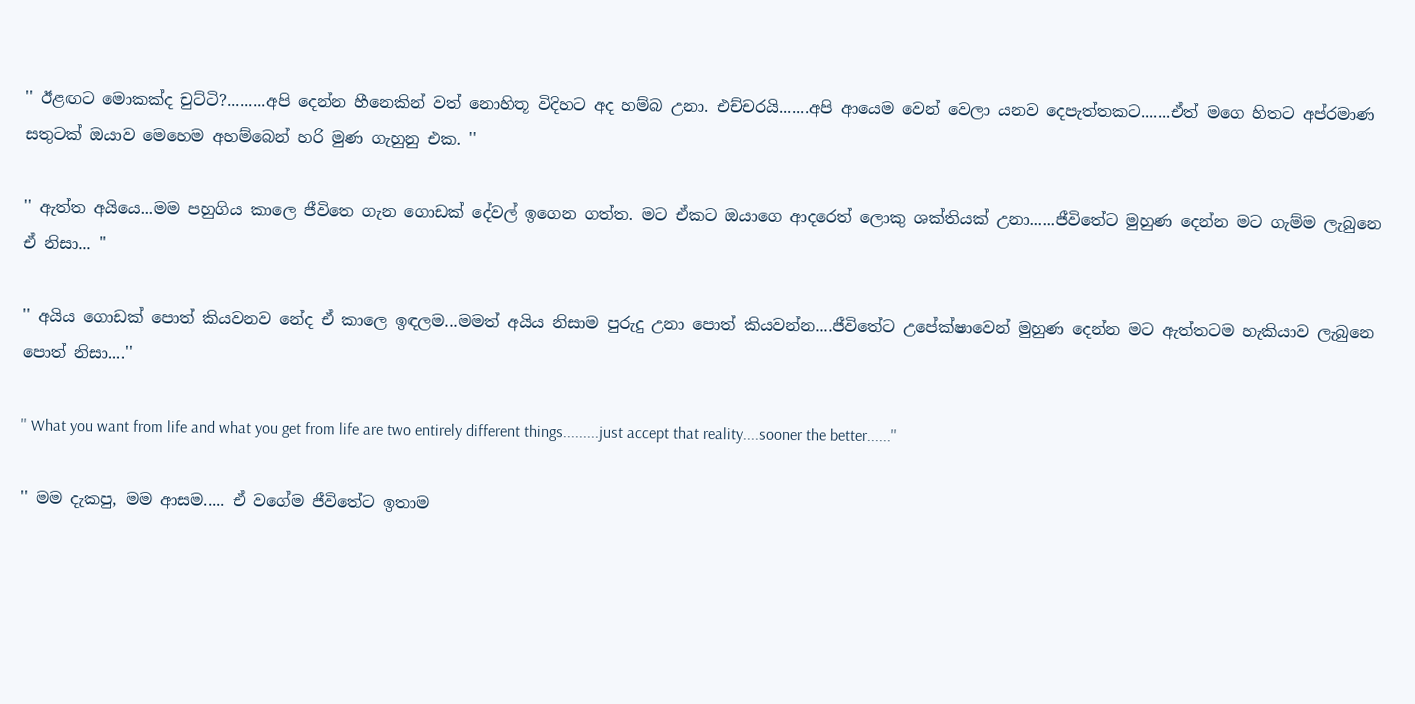'' ඊළඟට මොකක්ද චුට්ටි?.........අපි දෙන්න හීනෙකින් වත් නොහිතූ විදිහට අද හම්බ උනා. එච්චරයි.......අපි ආයෙම වෙන් වෙලා යනව දෙපැත්තකට.......ඒත් මගෙ හිතට අප්රමාණ සතුටක් ඔයාව මෙහෙම අහම්බෙන් හරි මුණ ගැහුනු එක. ''

'' ඇත්ත අයියෙ...මම පහුගිය කාලෙ ජීවිතෙ ගැන ගොඩක් දේවල් ඉගෙන ගත්ත. මට ඒකට ඔයාගෙ ආදරෙත් ලොකු ශක්තියක් උනා......ජීවිතේට මුහුණ දෙන්න මට ගැම්ම ලැබුනෙ ඒ නිසා... ''

'' අයිය ගොඩක් පොත් කියවනව නේද ඒ කාලෙ ඉඳලම...මමත් අයිය නිසාම පුරුදු උනා පොත් කියවන්න....ජීවිතේට උපේක්ෂාවෙන් මුහුණ දෙන්න මට ඇත්තටම හැකියාව ලැබුනෙ පොත් නිසා....''

'' What you want from life and what you get from life are two entirely different things.........just accept that reality....sooner the better......''

'' මම දැකපු, මම ආසම..... ඒ වගේම ජීවිතේට ඉතාම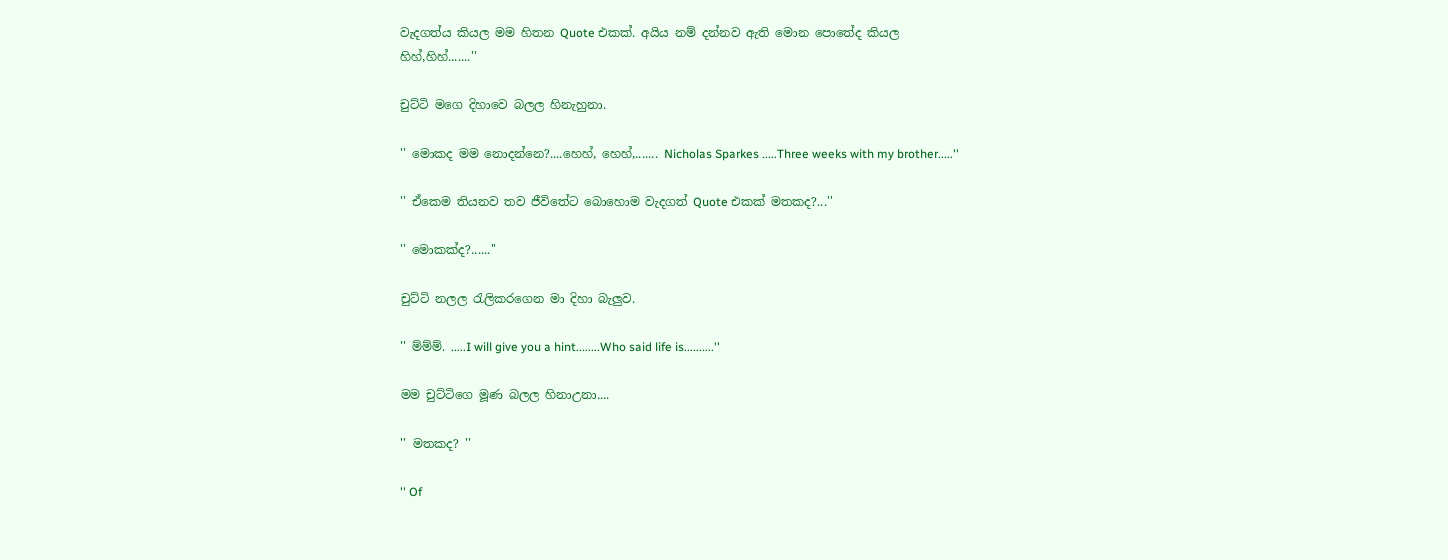වැදගත්ය කියල මම හිතන Quote එකක්. අයිය නම් දන්නව ඇති මොන පොතේද කියල හිහ්,හිහ්.......''

චුට්ටි මගෙ දිහාවෙ බලල හිනැහුනා.

'' මොකද මම නොදන්නෙ?....හෙහ්, හෙහ්,....... Nicholas Sparkes .....Three weeks with my brother.....''

'' ඒකෙම තියනව තව ජීවිතේට බොහොම වැදගත් Quote එකක් මතකද?...''

'' මොකක්ද?......''

චුට්ටි නලල රැලිකරගෙන මා දිහා බැලුව.

'' ම්ම්ම්. .....I will give you a hint........Who said life is..........''

මම චුට්ටිගෙ මූණ බලල හිනාඋනා....

'' මතකද? ''

'' Of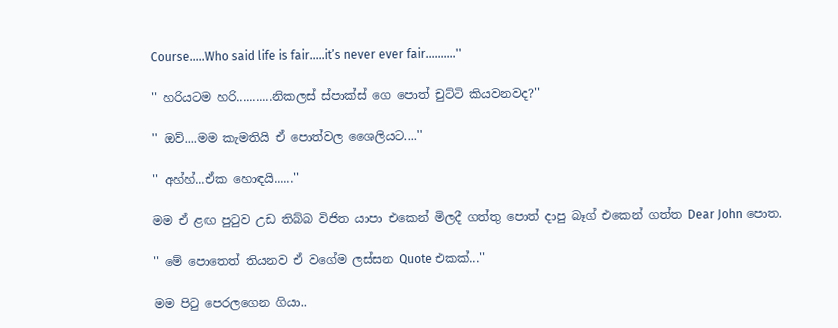Course.....Who said life is fair.....it’s never ever fair..........''

'' හරියටම හරි...........නිකලස් ස්පාක්ස් ගෙ පොත් චුට්ටි කියවනවද?''

'' ඔව්....මම කැමතියි ඒ පොත්වල ශෛලියට....''

'' අහ්හ්...ඒක හොඳයි......''

මම ඒ ළඟ පුටුව උඩ තිබ්බ විජිත යාපා එකෙන් මිලදී ගත්තු පොත් දාපු බෑග් එකෙන් ගත්ත Dear John පොත.

'' මේ පොතෙත් තියනව ඒ වගේම ලස්සන Quote එකක්...''

මම පිටු පෙරලගෙන ගියා..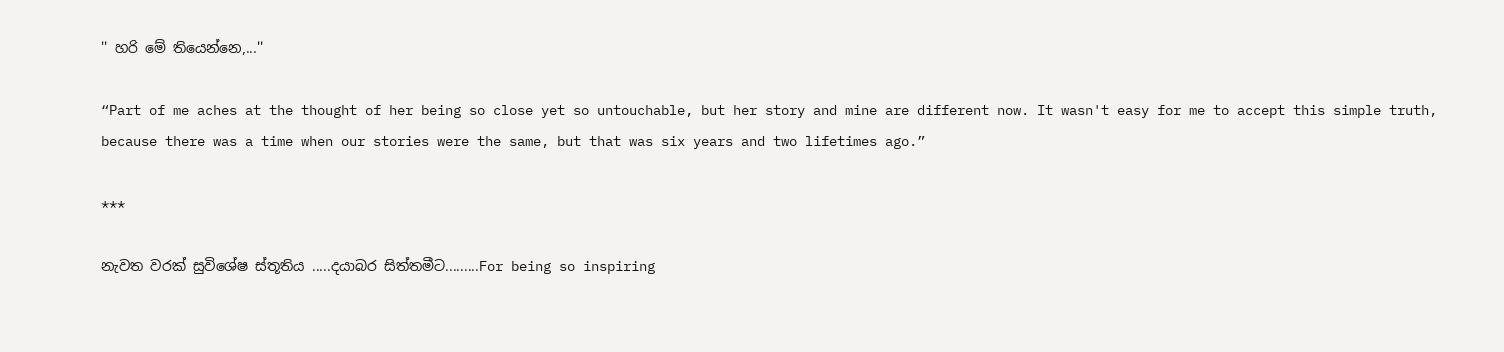'' හරි මේ තියෙන්නෙ,...''

“Part of me aches at the thought of her being so close yet so untouchable, but her story and mine are different now. It wasn't easy for me to accept this simple truth, because there was a time when our stories were the same, but that was six years and two lifetimes ago.”

***

නැවත වරක් සුවිශේෂ ස්තූතිය .....දයාබර සිත්තමීට.........For being so inspiring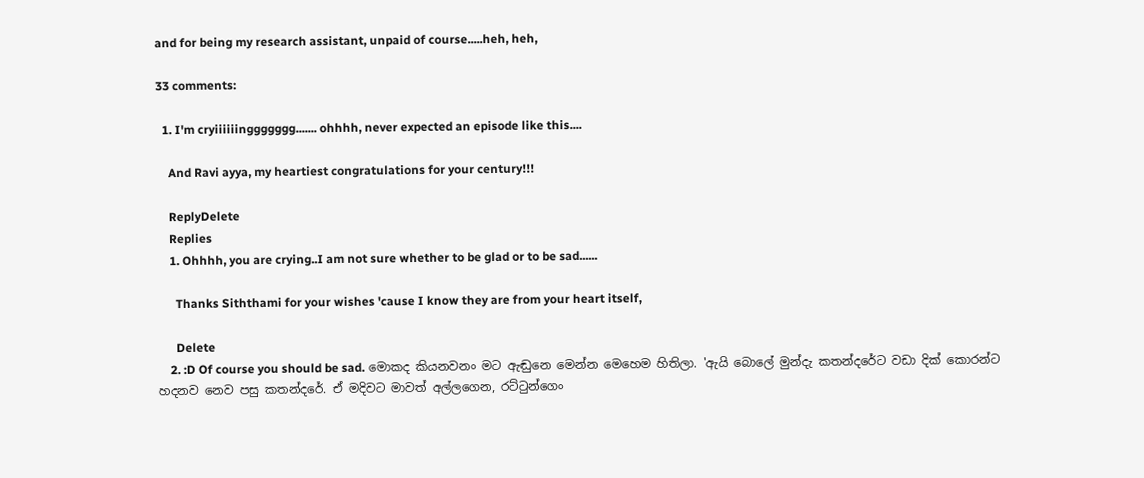and for being my research assistant, unpaid of course.....heh, heh,

33 comments:

  1. I'm cryiiiiiinggggggg....... ohhhh, never expected an episode like this....

    And Ravi ayya, my heartiest congratulations for your century!!!

    ReplyDelete
    Replies
    1. Ohhhh, you are crying..I am not sure whether to be glad or to be sad......

      Thanks Siththami for your wishes 'cause I know they are from your heart itself,

      Delete
    2. :D Of course you should be sad. මොකද කියනවනං මට ඇඬුනෙ මෙන්න මෙහෙම හිතිලා. 'ඇයි බොලේ මුන්දැ කතන්දරේට වඩා දික් කොරන්ට හදනව නෙව පසු කතන්දරේ. ඒ මදිවට මාවත් අල්ලගෙන, රට්ටුන්ගෙං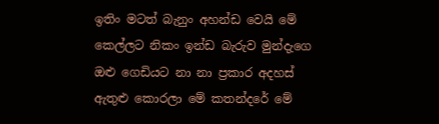ඉතිං මටත් බැනුං අහන්ඩ වෙයි මේ කෙල්ලට නිකං ඉන්ඩ බැරුව මුන්දැගෙ ඔළු ගෙඩියට නා නා ප්‍රකාර අදහස් ඇතුළු කොරලා මේ කතන්දරේ මේ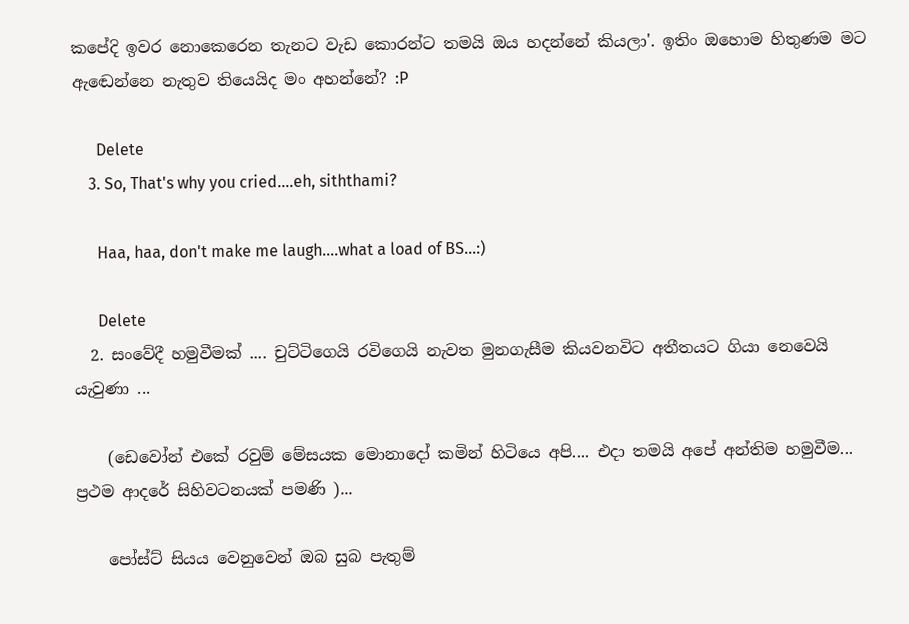කපේදි ඉවර නොකෙරෙන තැනට වැඩ කොරන්ට තමයි ඔය හදන්නේ කියලා'. ඉතිං ඔහොම හිතුණම මට ඇඬෙන්නෙ නැතුව තියෙයිද මං අහන්නේ? :P

      Delete
    3. So, That's why you cried....eh, siththami?

      Haa, haa, don't make me laugh....what a load of BS...:)

      Delete
  2. සංවේදී හමුවීමක් .... චුට්ටිගෙයි රවිගෙයි නැවත මුනගැසීම කියවනවිට අතීතයට ගියා නෙවෙයි යැවුණා ...

    (ඩෙවෝන් එකේ රවුම් මේසයක මොනාදෝ කමින් හිටියෙ අපි.... එදා තමයි අපේ අන්තිම හමුවීම... ප්‍රථම ආදරේ සිහිවටනයක් පමණි )...

    පෝස්ට් සියය වෙනුවෙන් ඔබ සුබ පැතුම්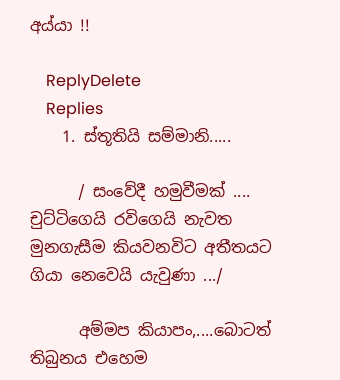අය්යා !!

    ReplyDelete
    Replies
    1. ස්තූතියි සම්මානි.....

      / සංවේදී හමුවීමක් .... චුට්ටිගෙයි රවිගෙයි නැවත මුනගැසීම කියවනවිට අතීතයට ගියා නෙවෙයි යැවුණා .../

      අම්මප කියාපං,....බොටත් තිබුනය එහෙම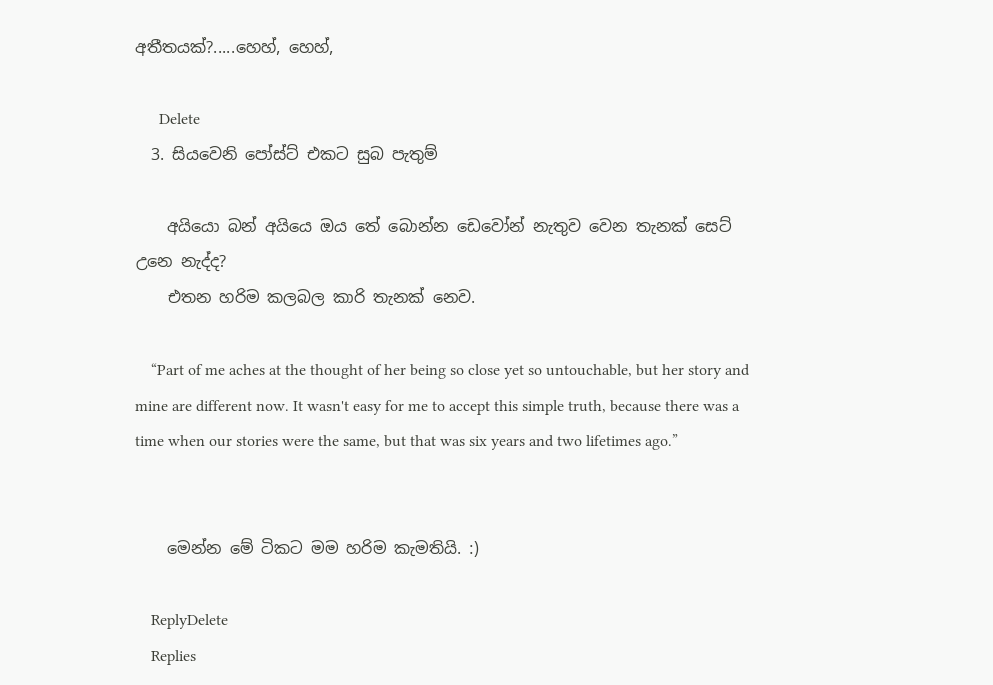අතීතයක්?.....හෙහ්, හෙහ්,

      Delete
  3. සියවෙනි පෝස්ට් එකට සුබ පැතුම්

    අයියො බන් අයියෙ ඔය තේ බොන්න ඩෙවෝන් නැතුව වෙන තැනක් සෙට් උනෙ නැද්ද?
    එතන හරිම කලබල කාරි තැනක් නෙව.

    “Part of me aches at the thought of her being so close yet so untouchable, but her story and mine are different now. It wasn't easy for me to accept this simple truth, because there was a time when our stories were the same, but that was six years and two lifetimes ago.”


    මෙන්න මේ ටිකට මම හරිම කැමතියි. :)

    ReplyDelete
    Replies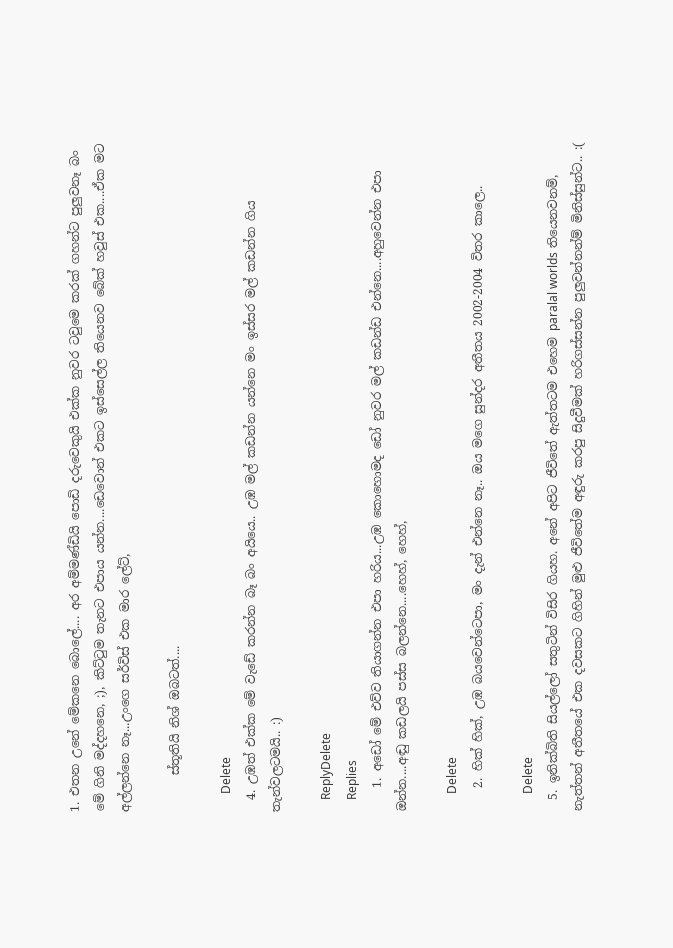1. එතන උනේ මේකනෙ බොලේ.... අර අම්මණ්ඩියි පොඩි දරුවෙකුයි එක්ක නුවර ටවුමෙ කරක් ගහන්ට පුලුවනෑ බං මේ ගිනි මද්දහනෙ, ;), කිට්ටුම තැනට එපාය යන්න....ඩෙවොන් එකට ඉස්සෙල්ල තියෙනව බේක් හවුස් එක....ඒක මට අල්ලන්නෙ නෑ...උංගෙ සර්විස් එක මාර ලේට්,

      ස්තූතියි නිශ් ඔබටත්....

      Delete
  4. උඹත් එක්ක මේ වැඩේ කරන්න බෑ බං අයියෙ.. උඹ මල් කඩන්න යන්නෙ මං ඉස්සර මල් කඩන්න ගිය තැන්වලටමයි.. :)

    ReplyDelete
    Replies
    1. අඩෝ මේ එව්ව තියාගන්න එපා හරිය...උඹ කොහොමද ඩෝ නුවර මල් කඩන්ඩ එන්නෙ....අහුවෙන්න එපා ඔන්න....අඬු කඩලයි පස්ස බලන්නෙ....හෙහ්, හෙහ්,

      Delete
    2. හික් හික්, උඹ බයවෙන්ටෙපා, මං දැන් එන්නෙ නෑ.. ඔය මගෙ සුන්දර අතීතය 2002-2004 විතර කාලෙ..

      Delete
  5. ඉනික්බිති සියල්ලෝ සතුටින් විසිර ගියහ. අනේ අපිට ජීවිතේ ඇත්තටම එහෙම paralal worlds තියෙනවනම්, නැත්තන් අතීතයේ එක දවසකට ගිහින් මුළු ජීවිතේම අඳුරු කරපු සිදුවීමක් හරිගස්සන්න පුලුවන්නන්ම් මිනිස්සුන්ට.. :(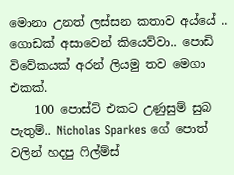මොනා උනත් ලස්සන කතාව අය්යේ .. ගොඩක් අසාවෙන් කියෙව්වා.. පොඩි විවේකයක් අරන් ලියමු තව මෙගා එකක්.
    100 පොස්ට් එකට උණුසුම් සුබ පැතුම්.. Nicholas Sparkes ගේ පොත් වලින් හදපු ෆිල්ම්ස්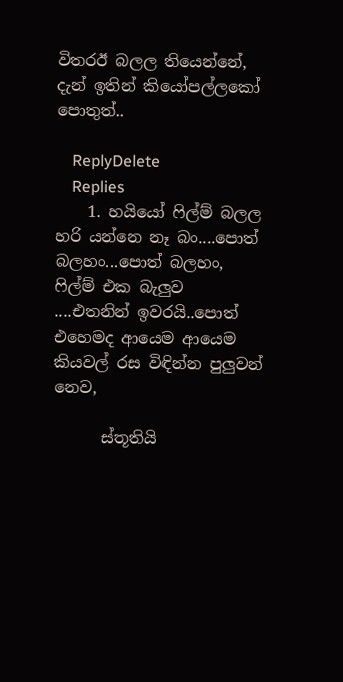විතරඊ බලල තියෙන්නේ, දැන් ඉතින් කියෝපල්ලකෝ පොතුත්..

    ReplyDelete
    Replies
    1. හයියෝ ෆිල්ම් බලල හරි යන්නෙ නෑ බං....පොත් බලහං...පොත් බලහං, ෆිල්ම් එක බැලුව ....එතනින් ඉවරයි..පොත් එහෙමද ආයෙම ආයෙම කියවල් රස විඳින්න පුලුවන් නෙව,

      ස්තූතියි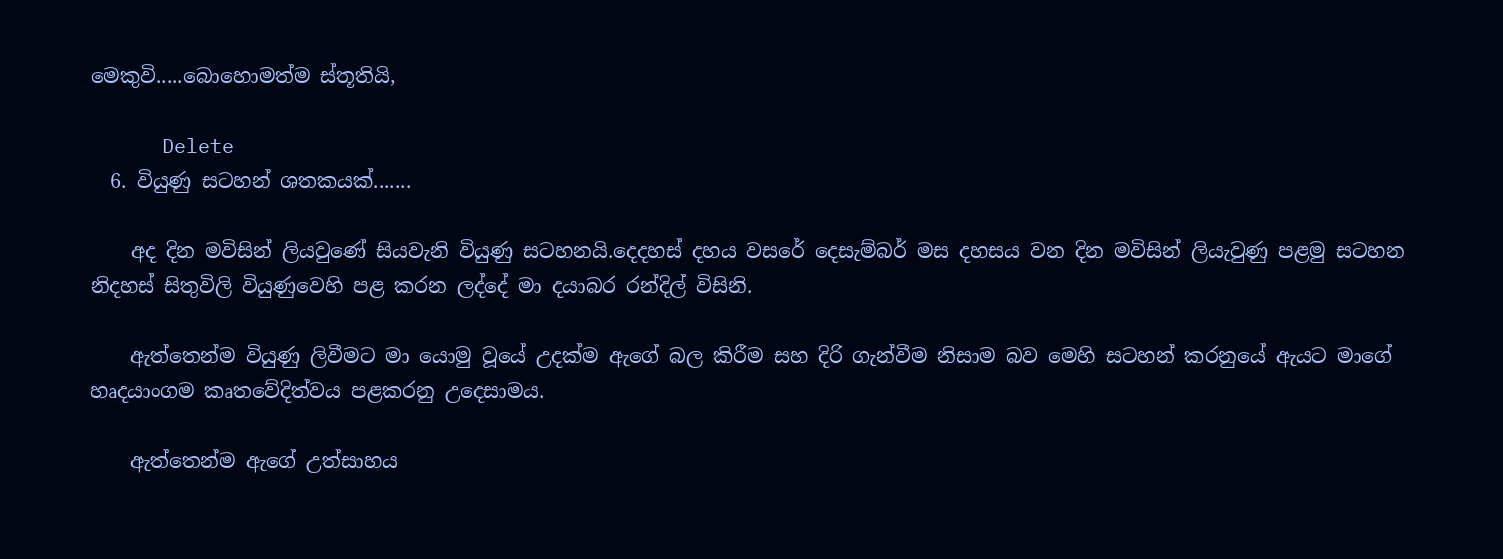මෙකුවි.....බොහොමත්ම ස්තූතියි,

      Delete
  6. වියුණු සටහන් ශතකයක්.......

    අද දින මවිසින් ලියවුණේ සියවැනි වියුණු සටහනයි.දෙදහස් දහය වසරේ දෙසැම්බර් මස දහසය වන දින මවිසින් ලියැවුණු පළමු සටහන නිදහස් සිතුවිලි වියුණුවෙහි පළ කරන ලද්දේ මා දයාබර රන්දිල් විසිනි.

    ඇත්තෙන්ම වියුණු ලිවීමට මා යොමු වූයේ උදක්ම ඇගේ බල කිරීම සහ දිරි ගැන්වීම නිසාම බව මෙහි සටහන් කරනුයේ ඇයට මාගේ හෘදයාංගම කෘතවේදිත්වය පළකරනු උදෙසාමය.

    ඇත්තෙන්ම ඇගේ උත්සාහය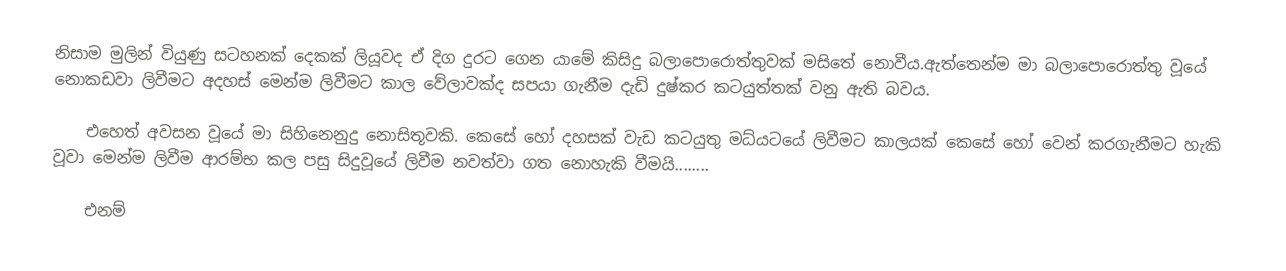නිසාම මුලින් වියුණු සටහනක් දෙකක් ලියූවද ඒ දිග දුරට ගෙන යාමේ කිසිදු බලාපොරොත්තුවක් මසිතේ නොවීය.ඇත්තෙන්ම මා බලාපොරොත්තු වූයේ නොකඩවා ලිවීමට අදහස් මෙන්ම ලිවීමට කාල වේලාවක්ද සපයා ගැනීම දැඩි දුෂ්කර කටයුත්තක් වනු ඇති බවය.

    එහෙත් අවසන වූයේ මා සිහිනෙනුදු නොසිතූවකි. කෙසේ හෝ දහසක් වැඩ කටයුතු මධ්යටයේ ලිවීමට කාලයක් කෙසේ හෝ වෙන් කරගැනීමට හැකි වූවා මෙන්ම ලිවීම ආරම්භ කල පසු සිදුවූයේ ලිවීම නවත්වා ගත නොහැකි වීමයි........

    එනම්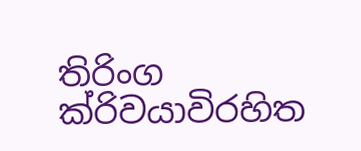තිරිංග ක්රිවයාවිරහිත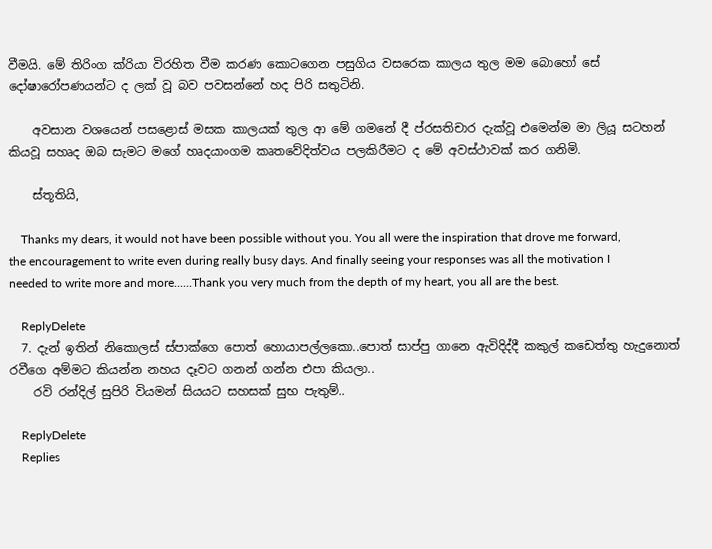වීමයි. මේ තිරිංග ක්රියා විරහිත වීම කරණ කොටගෙන පසුගිය වසරෙක කාලය තුල මම බොහෝ සේ දෝෂාරෝපණයන්ට ද ලක් වූ බව පවසන්නේ හද පිරි සතුටිනි.

    අවසාන වශයෙන් පසළොස් මසක කාලයක් තුල ආ මේ ගමනේ දී ප්රසතිචාර දැක්වූ එමෙන්ම මා ලියූ සටහන් කියවූ සහෘද ඔබ සැමට මගේ හෘදයාංගම කෘතවේදිත්වය පලකිරීමට ද මේ අවස්ථාවක් කර ගනිමි.

    ස්තූතියි,

    Thanks my dears, it would not have been possible without you. You all were the inspiration that drove me forward, the encouragement to write even during really busy days. And finally seeing your responses was all the motivation I needed to write more and more......Thank you very much from the depth of my heart, you all are the best.

    ReplyDelete
  7. දැන් ඉතින් නිකොලස් ස්පාක්ගෙ පොත් හොයාපල්ලකො..පොත් සාප්පු ගානෙ ඇවිදිද්දී කකුල් කඩෙත්තු හැදුනොත් රවීගෙ අම්මට කියන්න නහය දෑවට ගනන් ගන්න එපා කියලා..
    රවි රන්දිල් සුපිරි වියමන් සියයට සහසක් සුභ පැතුම්..

    ReplyDelete
    Replies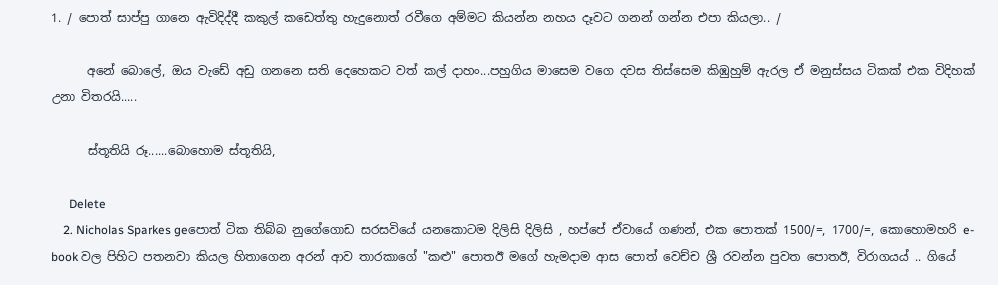1. / පොත් සාප්පු ගානෙ ඇවිදිද්දී කකුල් කඩෙත්තු හැදුනොත් රවීගෙ අම්මට කියන්න නහය දෑවට ගනන් ගන්න එපා කියලා.. /

      අනේ බොලේ, ඔය වැඩේ අඩු ගනනෙ සති දෙහෙකට වත් කල් දාහං...පහුගිය මාසෙම වගෙ දවස තිස්සෙම කිඹුහුම් ඇරල ඒ මනුස්සය ටිකක් එක විදිහක් උනා විතරයි.....

      ස්තූතියි රූ......බොහොම ස්තූතියි,

      Delete
    2. Nicholas Sparkes geපොත් ටික තිබ්බ නුගේගොඩ සරසවියේ යනකොටම දිලිසි දිලිසි , හප්පේ ඒවායේ ගණන්, එක පොතක් 1500/=, 1700/=, කොහොමහරි e-book වල පිහිට පතනවා කියල හිතාගෙන අරන් ආව තාරකාගේ "කළු" පොතඊ මගේ හැමදාම ආස පොත් වෙච්ච ශ්‍රී රවන්න පුවත පොතඊ, විරාගයය් .. ගියේ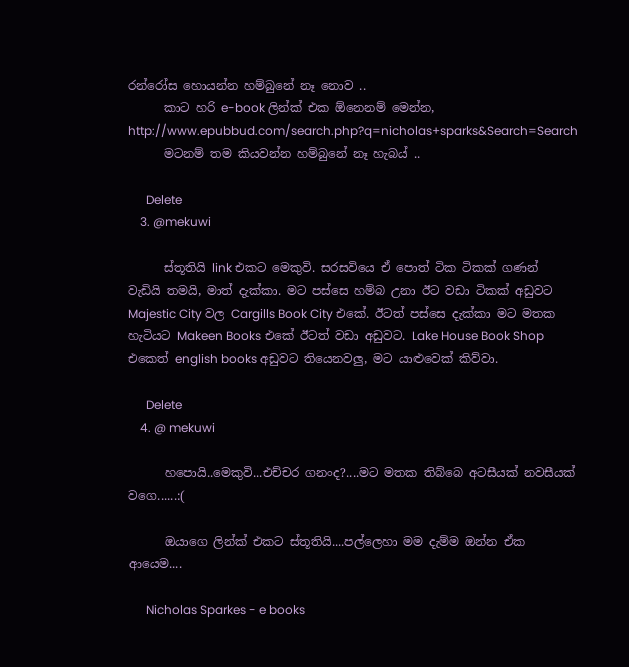රන්රෝස හොයන්න හම්බුනේ නෑ නොව ..
      කාට හරි e-book ලින්ක් එක ඕනෙනම් මෙන්න, http://www.epubbud.com/search.php?q=nicholas+sparks&Search=Search
      මටනම් තම කියවන්න හම්බුනේ නෑ හැබය් ..

      Delete
    3. @mekuwi

      ස්තූතියි link එකට මෙකුවි. සරසවියෙ ඒ පොත් ටික ටිකක් ගණන් වැඩියි තමයි, මාත් දැක්කා. මට පස්සෙ හම්බ උනා ඊට වඩා ටිකක් අඩුවට Majestic City වල Cargills Book City එකේ. ඊටත් පස්සෙ දැක්කා මට මතක හැටියට Makeen Books එකේ ඊටත් වඩා අඩුවට. Lake House Book Shop එකෙත් english books අඩුවට තියෙනවලු, මට යාළුවෙක් කිව්වා.

      Delete
    4. @ mekuwi

      හපොයි..මෙකුවි...එච්චර ගනංද?....මට මතක තිබ්බෙ අටසීයක් නවසීයක් වගෙ......:(

      ඔයාගෙ ලින්ක් එකට ස්තූතියි....පල්ලෙහා මම දැම්ම ඔන්න ඒක ආයෙම....

      Nicholas Sparkes - e books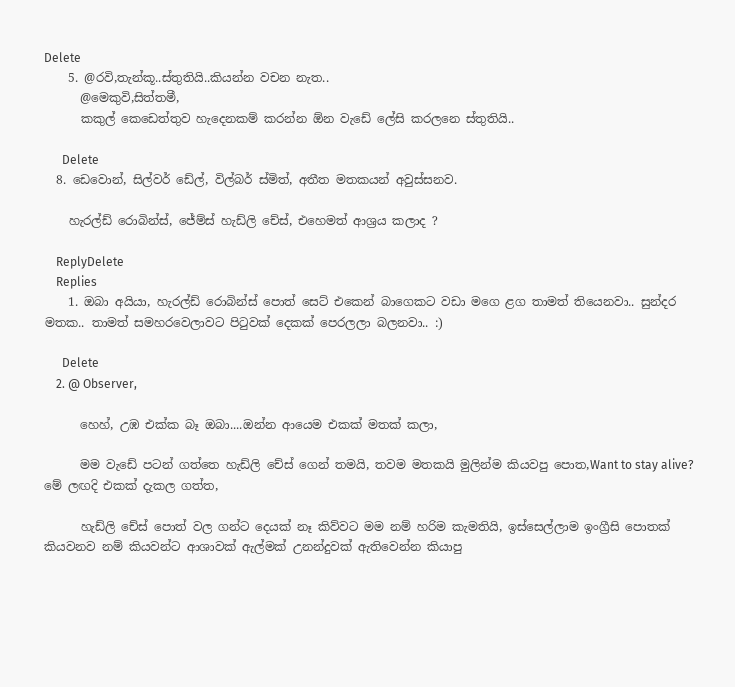Delete
    5. @රවි,තැන්කූ..ස්තුතියි..කියන්න වචන නැත..
      @මෙකුවි,සිත්තමී,
      කකුල් කෙඩෙත්තුව හැදෙනකම් කරන්න ඕන වැඩේ ලේසි කරලනෙ ස්තුතියි..

      Delete
  8. ඩෙවොන්, සිල්වර් ඩේල්, විල්බර් ස්මිත්, අතීත මතකයන් අවුස්සනව.

    හැරල්ඩ් රොබින්ස්, ජේම්ස් හැඩ්ලි චේස්, එහෙමත් ආශ්‍රය කලාද ?

    ReplyDelete
    Replies
    1. ඔබා අයියා, හැරල්ඩ් රොබින්ස් පොත් සෙට් එකෙන් බාගෙකට වඩා මගෙ ළග තාමත් තියෙනවා.. සුන්දර මතක.. තාමත් සමහරවෙලාවට පිටුවක් දෙකක් පෙරලලා බලනවා.. :)

      Delete
    2. @ Observer,

      හෙහ්, උඹ එක්ක බෑ ඔබා....ඔන්න ආයෙම එකක් මතක් කලා,

      මම වැඩේ පටන් ගත්තෙ හැඩ්ලි චේස් ගෙන් තමයි, තවම මතකයි මුලින්ම කියවපු පොත,Want to stay alive? මේ ලඟදි එකක් දැකල ගත්ත,

      හැඩ්ලි චේස් පොත් වල ගන්ට දෙයක් නෑ කිව්වට මම නම් හරිම කැමතියි, ඉස්සෙල්ලාම ඉංග්‍රීසි පොතක් කියවනව නම් කියවන්ට ආශාවක් ඇල්මක් උනන්දුවක් ඇතිවෙන්න කියාපු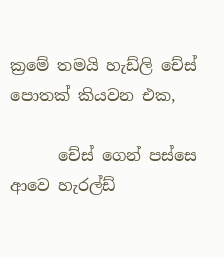ක්‍රමේ තමයි හැඩ්ලි චේස් පොතක් කියවන එක,

      චේස් ගෙන් පස්සෙ ආවෙ හැරල්ඩ්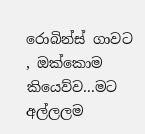රොබින්ස් ගාවට , ඔක්කොම කියෙව්ව...මට අල්ලලම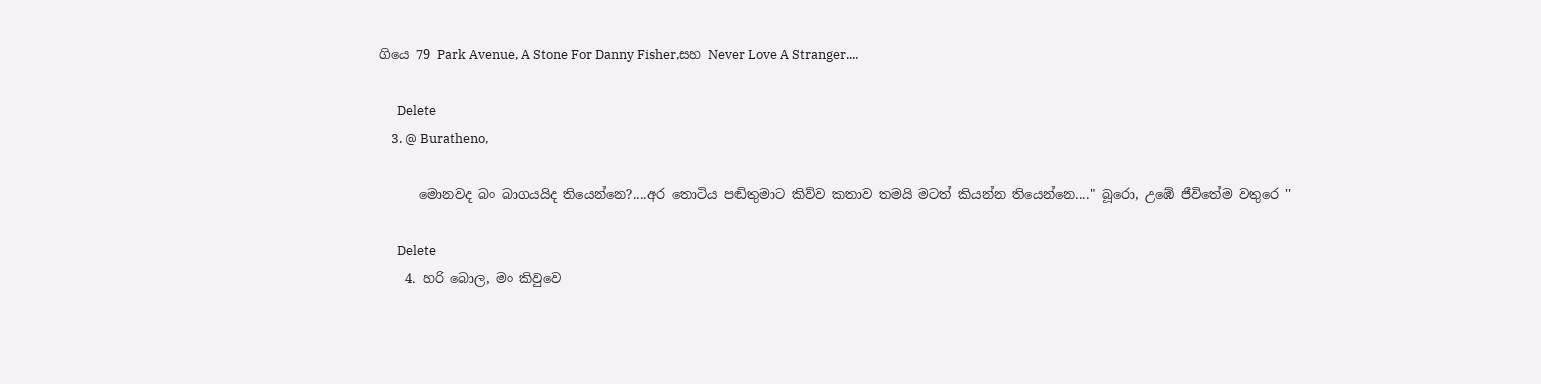ගියෙ 79 Park Avenue, A Stone For Danny Fisher,සහ Never Love A Stranger....

      Delete
    3. @ Buratheno,

      මොනවද බං බාගයයිද තියෙන්නෙ?....අර තොටිය පඬිතුමාට කිව්ව කතාව තමයි මටත් කියන්න තියෙන්නෙ...." බූරො, උඹේ ජීවිතේම වතුරෙ ''

      Delete
    4. හරි බොල, මං කිවුවෙ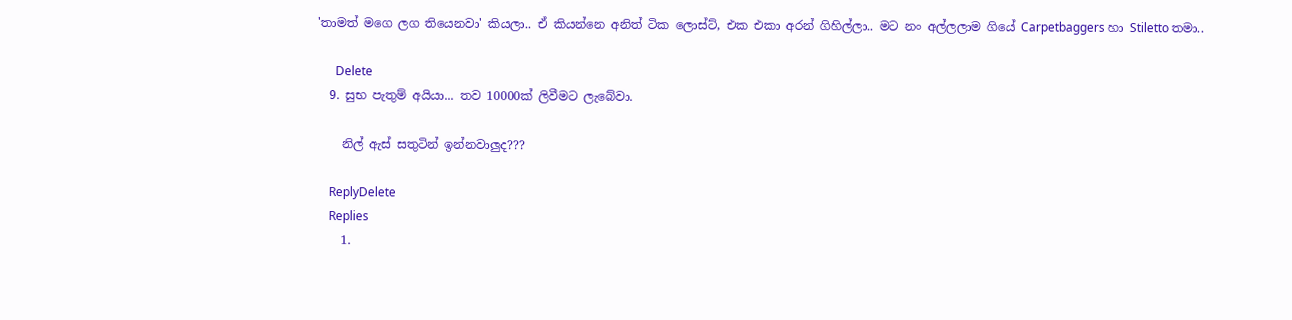'තාමත් මගෙ ලග තියෙනවා' කියලා.. ඒ කියන්නෙ අනිත් ටික ලොස්ට්, එක එකා අරන් ගිහිල්ලා.. මට නං අල්ලලාම ගියේ Carpetbaggers හා Stiletto තමා..

      Delete
  9. සුභ පැතුම් අයියා... තව 10000ක් ලිවීමට ලැබේවා.

    නිල් ඇස් සතුටින් ඉන්නවාලුද???

    ReplyDelete
    Replies
    1.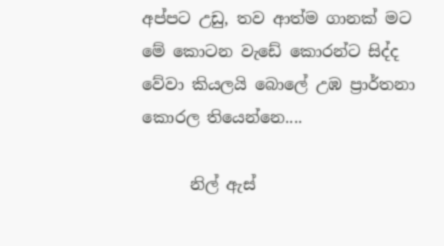අප්පට උඩු, තව ආත්ම ගානක් මට මේ කොටන වැඩේ කොරන්ට සිද්ද වේවා කියලයි බොලේ උඹ ප්‍රාර්තනා කොරල තියෙන්නෙ....

      නිල් ඇස්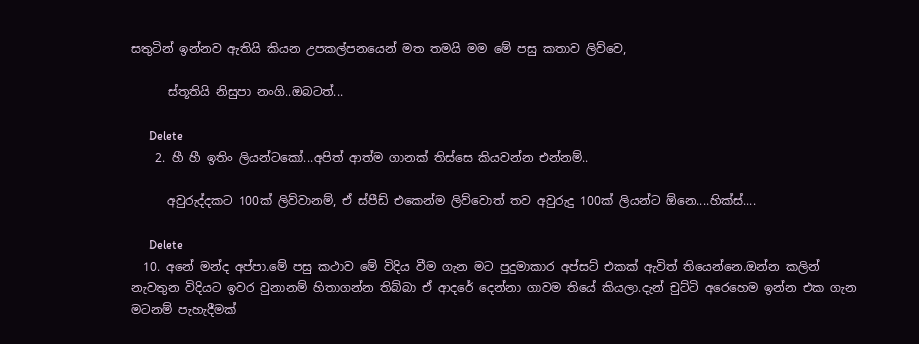සතුටින් ඉන්නව ඇතියි කියන උපකල්පනයෙන් මත තමයි මම මේ පසු කතාව ලිව්වෙ,

      ස්තූතියි නිසුපා නංගි..ඔබටත්...

      Delete
    2. හී හී ඉතිං ලියන්ටකෝ...අපිත් ආත්ම ගානක් තිස්සෙ කියවන්න එන්නම්..

      අවුරුද්දකට 100ක් ලිව්වානම්, ඒ ස්පීඩ් එකෙන්ම ලිව්වොත් තව අවුරුදු 100ක් ලියන්ට ඕනෙ....හික්ස්....

      Delete
  10. අනේ මන්ද අප්පා.මේ පසු කථාව මේ විදිය වීම ගැන මට පුදුමාකාර අප්සට් එකක් ඇවිත් තියෙන්නෙ.ඔන්න කලින් නැවතුන විදියට ඉවර වුනානම් හිතාගන්න තිබ්බා ඒ ආදරේ දෙන්නා ගාවම තියේ කියලා.දැන් චුට්ටි අරෙහෙම ඉන්න එක ගැන මටනම් පැහැදීමක්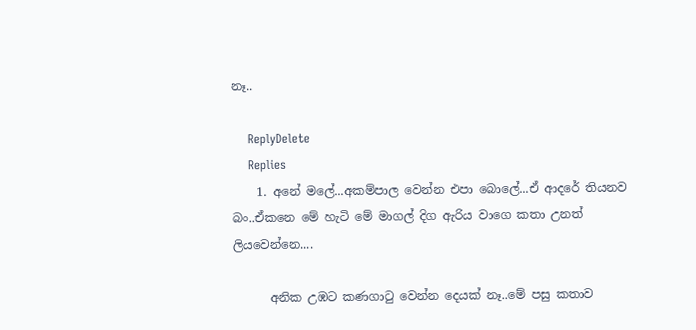නෑ..

    ReplyDelete
    Replies
    1. අනේ මලේ...අකම්පාල වෙන්න එපා බොලේ...ඒ ආදරේ තියනව බං..ඒකනෙ මේ හැටි මේ මාගල් දිග ඇරිය වාගෙ කතා උනත් ලියවෙන්නෙ....

      අනික උඹට කණගාටු වෙන්න දෙයක් නෑ..මේ පසු කතාව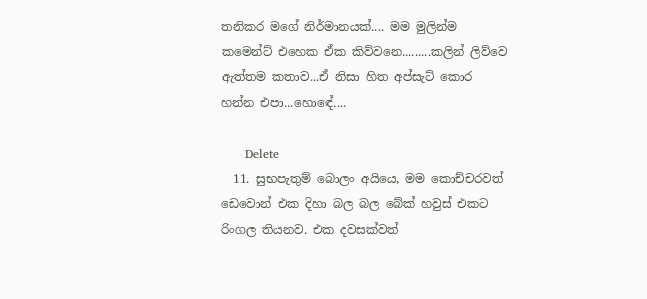තනිකර මගේ නිර්මානයක්.... මම මුලින්ම කමෙන්ට් එහෙක ඒක කිව්වනෙ.........කලින් ලිව්වෙ ඇත්තම කතාව...ඒ නිසා හිත අප්සැට් කොර හන්න එපා...හොඳේ....

      Delete
  11. සුභපැතුම් බොලං අයියෙ, මම කොච්චරවත් ඩෙවොන් එක දිහා බල බල බේක් හවුස් එකට රිංගල තියනව. එක දවසක්වත්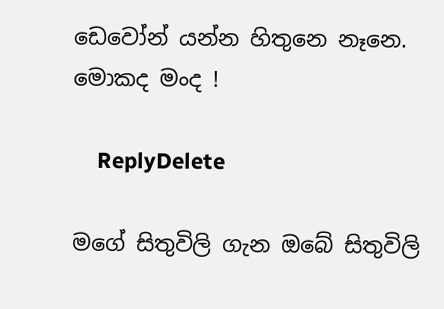ඩෙවෝන් යන්න හිතුනෙ නෑනෙ. මොකද මංද !

    ReplyDelete

මගේ සිතුවිලි ගැන ඔබේ සිතුවිලි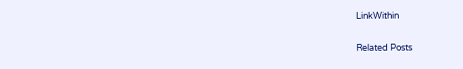LinkWithin

Related Posts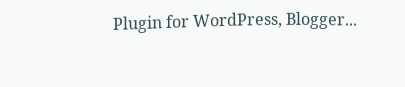Plugin for WordPress, Blogger...